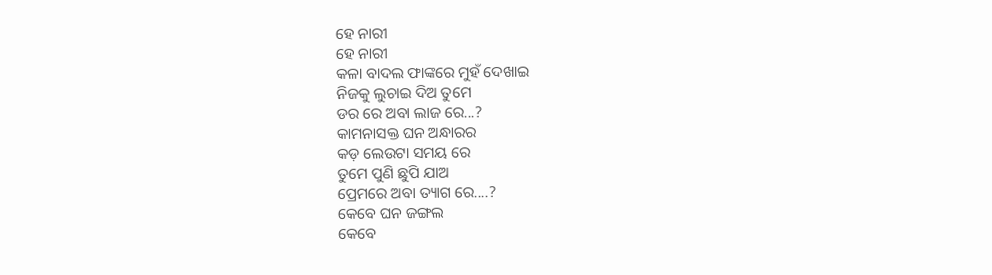ହେ ନାରୀ
ହେ ନାରୀ
କଳା ବାଦଲ ଫାଙ୍କରେ ମୁହଁ ଦେଖାଇ
ନିଜକୁ ଲୁଚାଇ ଦିଅ ତୁମେ
ଡର ରେ ଅବା ଲାଜ ରେ...?
କାମନାସକ୍ତ ଘନ ଅନ୍ଧାରର
କଡ଼ ଲେଉଟା ସମୟ ରେ
ତୁମେ ପୁଣି ଛୁପି ଯାଅ
ପ୍ରେମରେ ଅବା ତ୍ୟାଗ ରେ....?
କେବେ ଘନ ଜଙ୍ଗଲ
କେବେ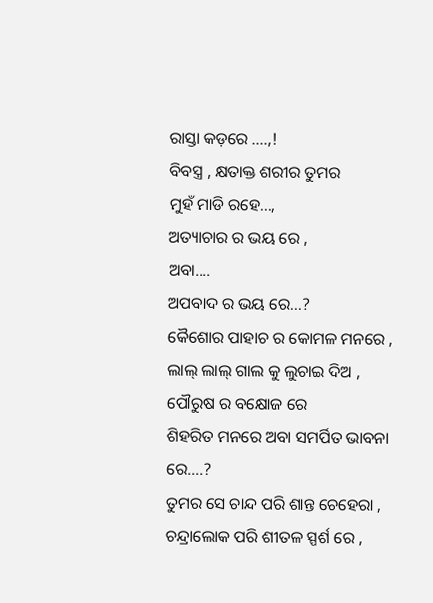ରାସ୍ତା କଡ଼ରେ ....,!
ବିବସ୍ତ୍ର , କ୍ଷତାକ୍ତ ଶରୀର ତୁମର
ମୁହଁ ମାଡି ରହେ...,
ଅତ୍ୟାଚାର ର ଭୟ ରେ ,
ଅବା....
ଅପବାଦ ର ଭୟ ରେ...?
କୈଶୋର ପାହାଚ ର କୋମଳ ମନରେ ,
ଲାଲ୍ ଲାଲ୍ ଗାଲ କୁ ଲୁଚାଇ ଦିଅ ,
ପୌରୁଷ ର ବକ୍ଷୋଜ ରେ
ଶିହରିତ ମନରେ ଅବା ସମର୍ପିତ ଭାବନା ରେ....?
ତୁମର ସେ ଚାନ୍ଦ ପରି ଶାନ୍ତ ଚେହେରା ,
ଚନ୍ଦ୍ରାଲୋକ ପରି ଶୀତଳ ସ୍ପର୍ଶ ରେ ,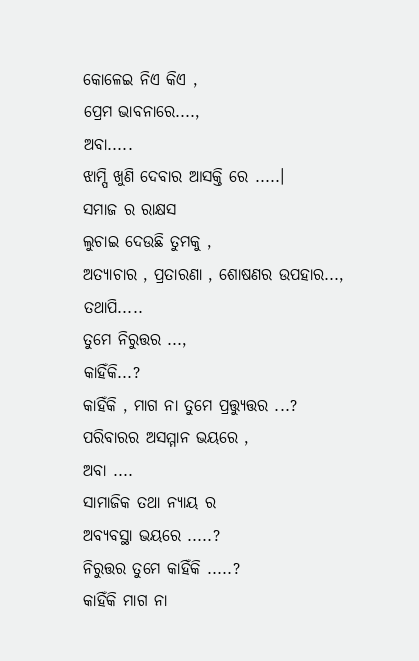କୋଳେଇ ନିଏ କିଏ ,
ପ୍ରେମ ଭାବନାରେ....,
ଅବା.....
ଝାମ୍ପି ଖୁଣି ଦେବାର ଆସକ୍ତି ରେ .....।
ସମାଜ ର ରାକ୍ଷସ
ଲୁଚାଇ ଦେଉଛି ତୁମକୁ ,
ଅତ୍ୟାଚାର , ପ୍ରତାରଣା , ଶୋଷଣର ଉପହାର...,
ତଥାପି.....
ତୁମେ ନିରୁତ୍ତର ...,
କାହିଁକି...?
କାହିଁକି , ମାଗ ନା ତୁମେ ପ୍ରତ୍ତ୍ୟୁତ୍ତର ...?
ପରିବାରର ଅସମ୍ମାନ ଭୟରେ ,
ଅବା ....
ସାମାଜିକ ତଥା ନ୍ୟାୟ ର
ଅବ୍ୟବସ୍ଥା ଭୟରେ .....?
ନିରୁତ୍ତର ତୁମେ କାହିଁକି .....?
କାହିଁକି ମାଗ ନା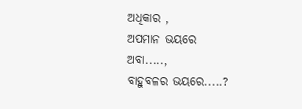ଅଧିକାର ,
ଅପମାନ ଭୟରେ
ଅବା.....,
ବାହୁବଳର ଭୟରେ.....?